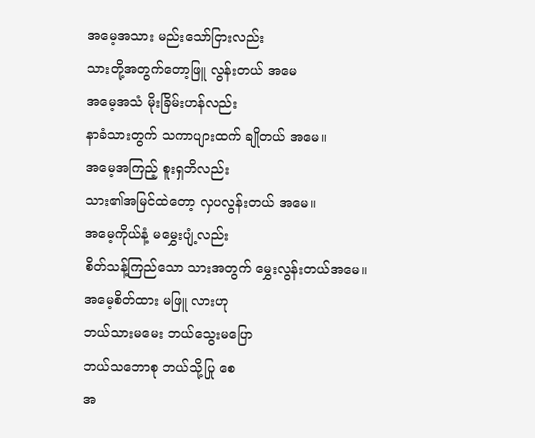အမေ့အသား မည်းသော်ငြားလည်း
သားတို့အတွက်တော့ဖြူ လွန်းတယ် အမေ
အမေ့အသံ မိုးခြိမ်းဟန်လည်း
နာခံသားတွက် သကာပျားထက် ချိုတယ် အမေ။
အမေ့အကြည့် စူးရှဘိလည်း
သား၏အမြင်ထဲတော့ လှပလွန်းတယ် အမေ။
အမေ့ကိုယ်နံ့ မမွှေးပျံ့လည်း
စိတ်သန့်ကြည်သော သားအတွက် မွှေးလွန်းတယ်အမေ။
အမေ့စိတ်ထား မဖြူ လားဟု
ဘယ်သားမမေး ဘယ်သွေးမပြော
ဘယ်သဘောစု ဘယ်သို့ပြု စေ
အ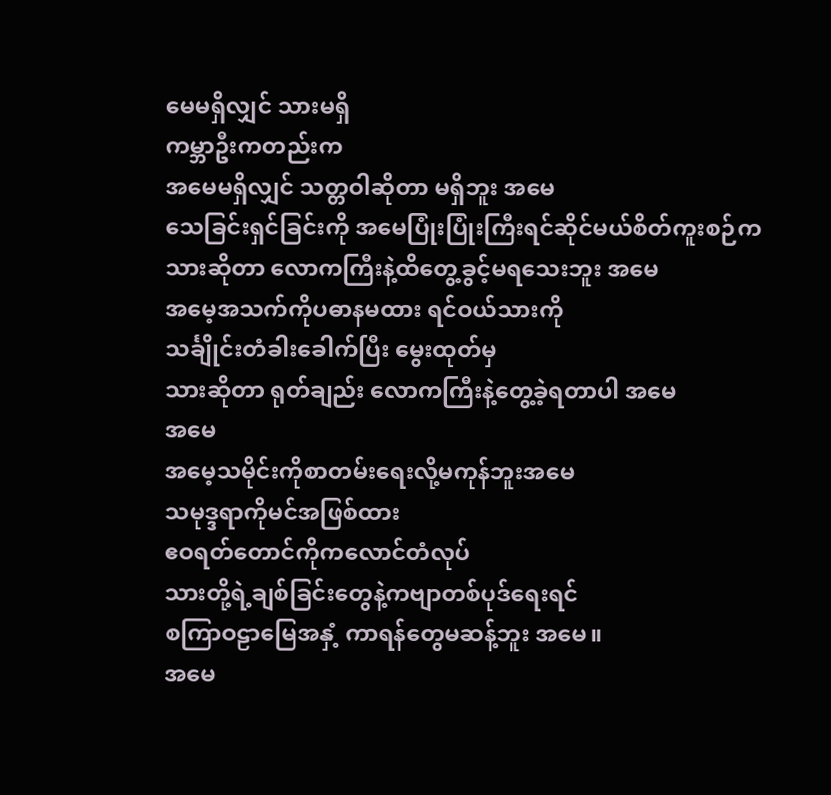မေမရှိလျှင် သားမရှိ
ကမ္ဘာဦးကတည်းက
အမေမရှိလျှင် သတ္တဝါဆိုတာ မရှိဘူး အမေ
သေခြင်းရှင်ခြင်းကို အမေပြုံးပြုံးကြီးရင်ဆိုင်မယ်စိတ်ကူးစဉ်က
သားဆိုတာ လောကကြီးနဲ့ထိတွေ့ခွင့်မရသေးဘူး အမေ
အမေ့အသက်ကိုပဓာနမထား ရင်ဝယ်သားကို
သင်္ချိုင်းတံခါးခေါက်ပြီး မွေးထုတ်မှ
သားဆိုတာ ရုတ်ချည်း လောကကြီးနဲ့တွေ့ခဲ့ရတာပါ အမေ
အမေ
အမေ့သမိုင်းကိုစာတမ်းရေးလို့မကုန်ဘူးအမေ
သမုဒ္ဒရာကိုမင်အဖြစ်ထား
ဧဝရတ်တောင်ကိုကလောင်တံလုပ်
သားတို့ရဲ့ချစ်ခြင်းတွေနဲ့ကဗျာတစ်ပုဒ်ရေးရင်
စကြာဝဠာမြေအနှံ့ ကာရန်တွေမဆန့်ဘူး အမေ။
အမေ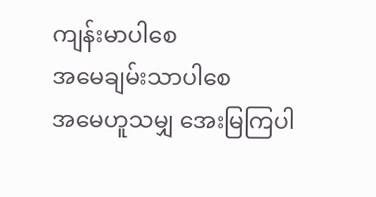ကျန်းမာပါစေ
အမေချမ်းသာပါစေ
အမေဟူသမျှ အေးမြကြပါ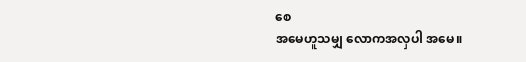စေ
အမေဟူသမျှ လောကအလှပါ အမေ။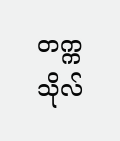တက္ကသိုလ်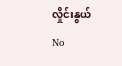လှိုင်းနွယ်
No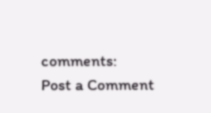comments:
Post a Comment